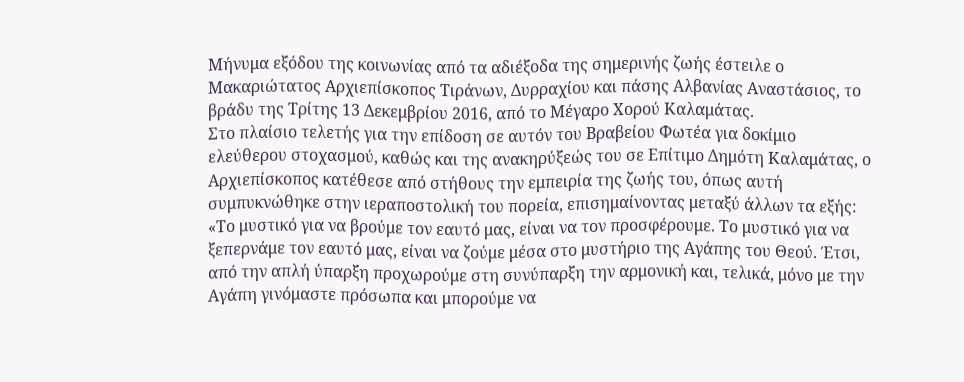Μήνυμα εξόδου της κοινωνίας από τα αδιέξοδα της σημερινής ζωής έστειλε ο Μακαριώτατος Αρχιεπίσκοπος Τιράνων, Δυρραχίου και πάσης Αλβανίας Αναστάσιος, το βράδυ της Τρίτης 13 Δεκεμβρίου 2016, από το Μέγαρο Χορού Καλαμάτας.
Στο πλαίσιο τελετής για την επίδοση σε αυτόν του Βραβείου Φωτέα για δοκίμιο ελεύθερου στοχασμού, καθώς και της ανακηρύξεώς του σε Επίτιμο Δημότη Καλαμάτας, ο Αρχιεπίσκοπος κατέθεσε από στήθους την εμπειρία της ζωής του, όπως αυτή συμπυκνώθηκε στην ιεραποστολική του πορεία, επισημαίνοντας μεταξύ άλλων τα εξής: «Το μυστικό για να βρούμε τον εαυτό μας, είναι να τον προσφέρουμε. Το μυστικό για να ξεπερνάμε τον εαυτό μας, είναι να ζούμε μέσα στο μυστήριο της Αγάπης του Θεού. Έτσι, από την απλή ύπαρξη προχωρούμε στη συνύπαρξη την αρμονική και, τελικά, μόνο με την Αγάπη γινόμαστε πρόσωπα και μπορούμε να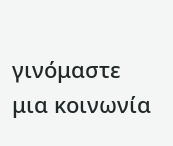γινόμαστε μια κοινωνία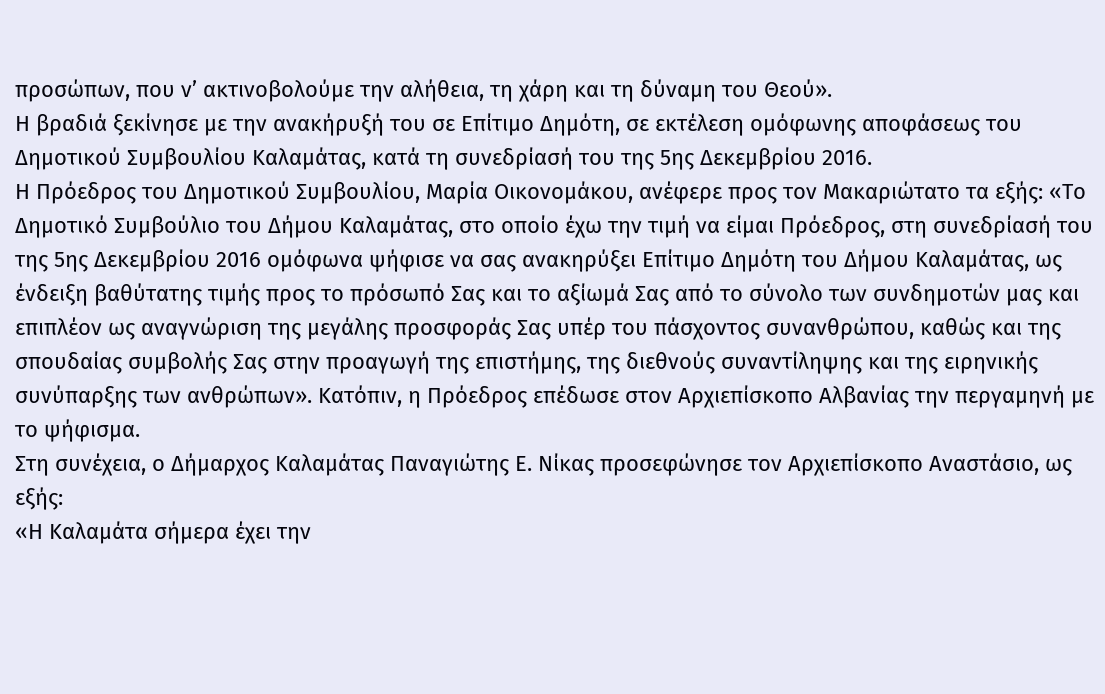προσώπων, που ν’ ακτινοβολούμε την αλήθεια, τη χάρη και τη δύναμη του Θεού».
Η βραδιά ξεκίνησε με την ανακήρυξή του σε Επίτιμο Δημότη, σε εκτέλεση ομόφωνης αποφάσεως του Δημοτικού Συμβουλίου Καλαμάτας, κατά τη συνεδρίασή του της 5ης Δεκεμβρίου 2016.
Η Πρόεδρος του Δημοτικού Συμβουλίου, Μαρία Οικονομάκου, ανέφερε προς τον Μακαριώτατο τα εξής: «Το Δημοτικό Συμβούλιο του Δήμου Καλαμάτας, στο οποίο έχω την τιμή να είμαι Πρόεδρος, στη συνεδρίασή του της 5ης Δεκεμβρίου 2016 ομόφωνα ψήφισε να σας ανακηρύξει Επίτιμο Δημότη του Δήμου Καλαμάτας, ως ένδειξη βαθύτατης τιμής προς το πρόσωπό Σας και το αξίωμά Σας από το σύνολο των συνδημοτών μας και επιπλέον ως αναγνώριση της μεγάλης προσφοράς Σας υπέρ του πάσχοντος συνανθρώπου, καθώς και της σπουδαίας συμβολής Σας στην προαγωγή της επιστήμης, της διεθνούς συναντίληψης και της ειρηνικής συνύπαρξης των ανθρώπων». Κατόπιν, η Πρόεδρος επέδωσε στον Αρχιεπίσκοπο Αλβανίας την περγαμηνή με το ψήφισμα.
Στη συνέχεια, ο Δήμαρχος Καλαμάτας Παναγιώτης Ε. Νίκας προσεφώνησε τον Αρχιεπίσκοπο Αναστάσιο, ως εξής:
«Η Καλαμάτα σήμερα έχει την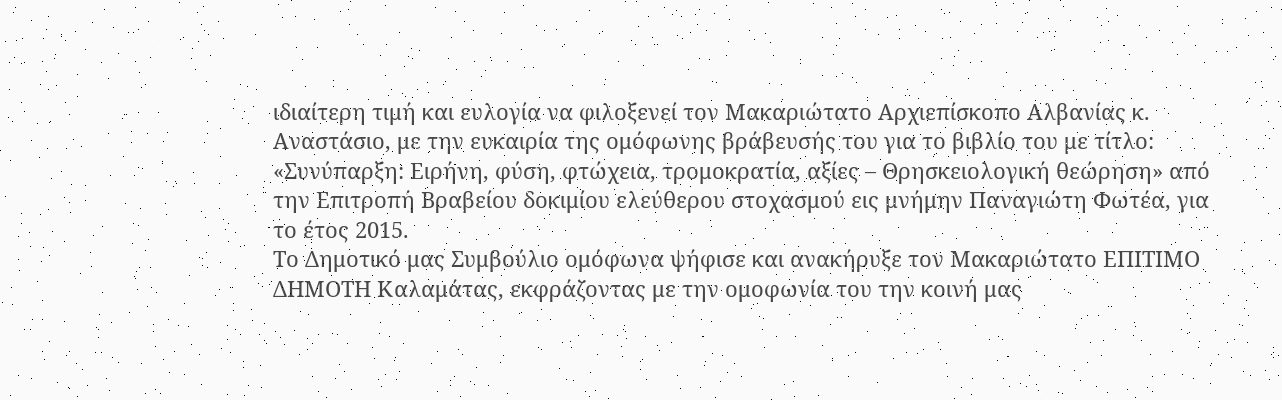ιδιαίτερη τιμή και ευλογία να φιλοξενεί τον Μακαριώτατο Αρχιεπίσκοπο Αλβανίας κ. Αναστάσιο, με την ευκαιρία της ομόφωνης βράβευσής του για το βιβλίο του με τίτλο: «Συνύπαρξη: Ειρήνη, φύση, φτώχεια, τρομοκρατία, αξίες – Θρησκειολογική θεώρηση» από την Επιτροπή Βραβείου δοκιμίου ελεύθερου στοχασμού εις μνήμην Παναγιώτη Φωτέα, για το έτος 2015.
Το Δημοτικό μας Συμβούλιο ομόφωνα ψήφισε και ανακήρυξε τον Μακαριώτατο ΕΠΙΤΙΜΟ ΔΗΜΟΤΗ Καλαμάτας, εκφράζοντας με την ομοφωνία του την κοινή μας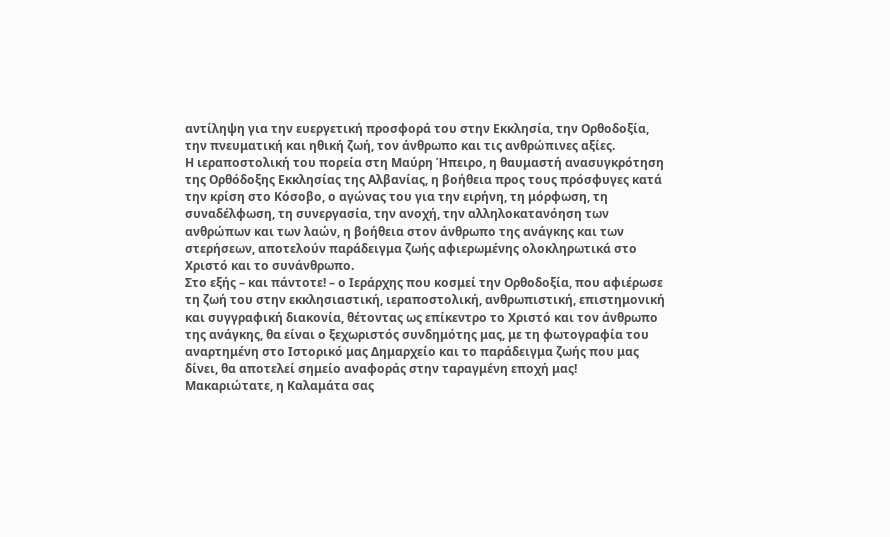αντίληψη για την ευεργετική προσφορά του στην Εκκλησία, την Ορθοδοξία, την πνευματική και ηθική ζωή, τον άνθρωπο και τις ανθρώπινες αξίες.
Η ιεραποστολική του πορεία στη Μαύρη Ήπειρο, η θαυμαστή ανασυγκρότηση της Ορθόδοξης Εκκλησίας της Αλβανίας, η βοήθεια προς τους πρόσφυγες κατά την κρίση στο Κόσοβο, ο αγώνας του για την ειρήνη, τη μόρφωση, τη συναδέλφωση, τη συνεργασία, την ανοχή, την αλληλοκατανόηση των ανθρώπων και των λαών, η βοήθεια στον άνθρωπο της ανάγκης και των στερήσεων, αποτελούν παράδειγμα ζωής αφιερωμένης ολοκληρωτικά στο Χριστό και το συνάνθρωπο.
Στο εξής – και πάντοτε! – ο Ιεράρχης που κοσμεί την Ορθοδοξία, που αφιέρωσε τη ζωή του στην εκκλησιαστική, ιεραποστολική, ανθρωπιστική, επιστημονική και συγγραφική διακονία, θέτοντας ως επίκεντρο το Χριστό και τον άνθρωπο της ανάγκης, θα είναι ο ξεχωριστός συνδημότης μας, με τη φωτογραφία του αναρτημένη στο Ιστορικό μας Δημαρχείο και το παράδειγμα ζωής που μας δίνει, θα αποτελεί σημείο αναφοράς στην ταραγμένη εποχή μας!
Μακαριώτατε, η Καλαμάτα σας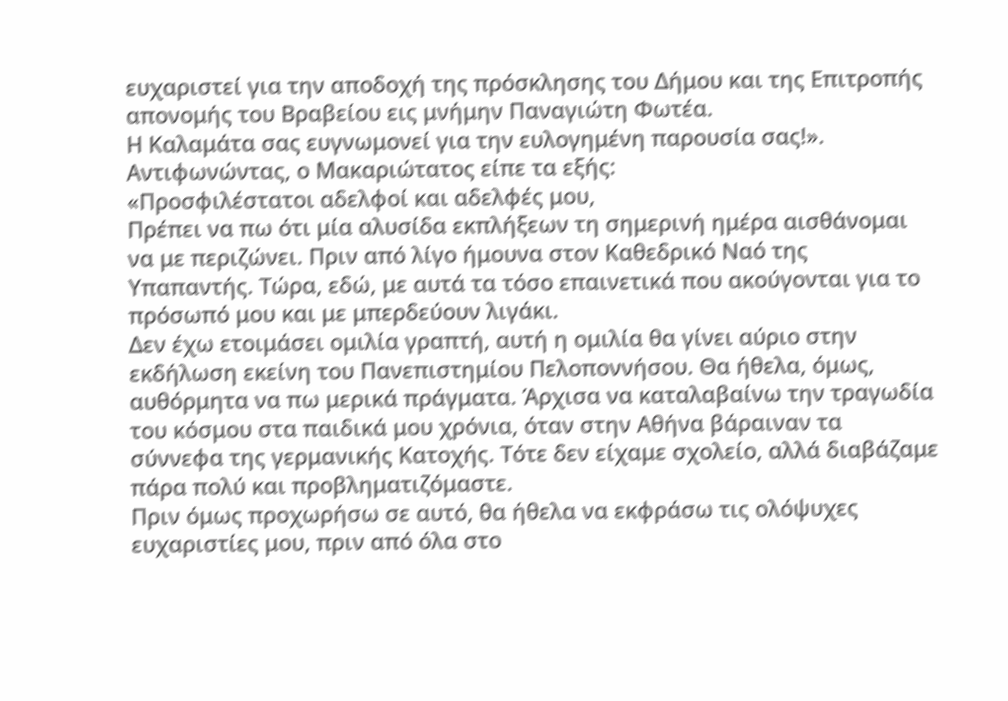ευχαριστεί για την αποδοχή της πρόσκλησης του Δήμου και της Επιτροπής απονομής του Βραβείου εις μνήμην Παναγιώτη Φωτέα.
Η Καλαμάτα σας ευγνωμονεί για την ευλογημένη παρουσία σας!».
Αντιφωνώντας, ο Μακαριώτατος είπε τα εξής:
«Προσφιλέστατοι αδελφοί και αδελφές μου,
Πρέπει να πω ότι μία αλυσίδα εκπλήξεων τη σημερινή ημέρα αισθάνομαι να με περιζώνει. Πριν από λίγο ήμουνα στον Καθεδρικό Ναό της Υπαπαντής. Τώρα, εδώ, με αυτά τα τόσο επαινετικά που ακούγονται για το πρόσωπό μου και με μπερδεύουν λιγάκι.
Δεν έχω ετοιμάσει ομιλία γραπτή, αυτή η ομιλία θα γίνει αύριο στην εκδήλωση εκείνη του Πανεπιστημίου Πελοποννήσου. Θα ήθελα, όμως, αυθόρμητα να πω μερικά πράγματα. Άρχισα να καταλαβαίνω την τραγωδία του κόσμου στα παιδικά μου χρόνια, όταν στην Αθήνα βάραιναν τα σύννεφα της γερμανικής Κατοχής. Τότε δεν είχαμε σχολείο, αλλά διαβάζαμε πάρα πολύ και προβληματιζόμαστε.
Πριν όμως προχωρήσω σε αυτό, θα ήθελα να εκφράσω τις ολόψυχες ευχαριστίες μου, πριν από όλα στο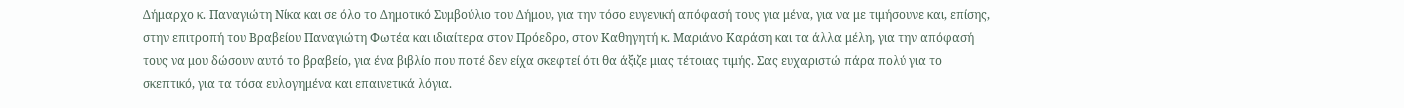Δήμαρχο κ. Παναγιώτη Νίκα και σε όλο το Δημοτικό Συμβούλιο του Δήμου, για την τόσο ευγενική απόφασή τους για μένα, για να με τιμήσουνε και, επίσης, στην επιτροπή του Βραβείου Παναγιώτη Φωτέα και ιδιαίτερα στον Πρόεδρο, στον Καθηγητή κ. Μαριάνο Καράση και τα άλλα μέλη, για την απόφασή τους να μου δώσουν αυτό το βραβείο, για ένα βιβλίο που ποτέ δεν είχα σκεφτεί ότι θα άξιζε μιας τέτοιας τιμής. Σας ευχαριστώ πάρα πολύ για το σκεπτικό, για τα τόσα ευλογημένα και επαινετικά λόγια.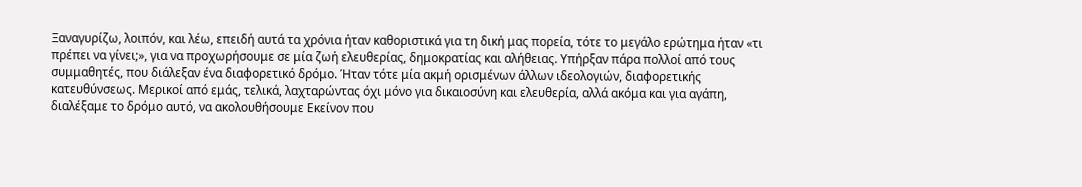Ξαναγυρίζω, λοιπόν, και λέω, επειδή αυτά τα χρόνια ήταν καθοριστικά για τη δική μας πορεία, τότε το μεγάλο ερώτημα ήταν «τι πρέπει να γίνει;», για να προχωρήσουμε σε μία ζωή ελευθερίας, δημοκρατίας και αλήθειας. Υπήρξαν πάρα πολλοί από τους συμμαθητές, που διάλεξαν ένα διαφορετικό δρόμο. Ήταν τότε μία ακμή ορισμένων άλλων ιδεολογιών, διαφορετικής κατευθύνσεως. Μερικοί από εμάς, τελικά, λαχταρώντας όχι μόνο για δικαιοσύνη και ελευθερία, αλλά ακόμα και για αγάπη, διαλέξαμε το δρόμο αυτό, να ακολουθήσουμε Εκείνον που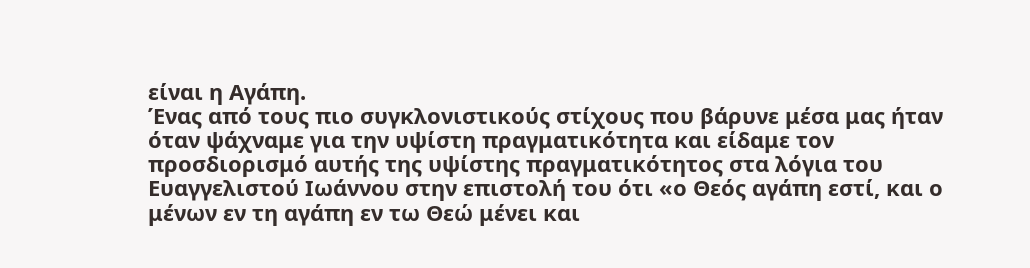είναι η Αγάπη.
Ένας από τους πιο συγκλονιστικούς στίχους που βάρυνε μέσα μας ήταν όταν ψάχναμε για την υψίστη πραγματικότητα και είδαμε τον προσδιορισμό αυτής της υψίστης πραγματικότητος στα λόγια του Ευαγγελιστού Ιωάννου στην επιστολή του ότι «ο Θεός αγάπη εστί, και ο μένων εν τη αγάπη εν τω Θεώ μένει και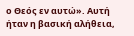ο Θεός εν αυτώ». Αυτή ήταν η βασική αλήθεια,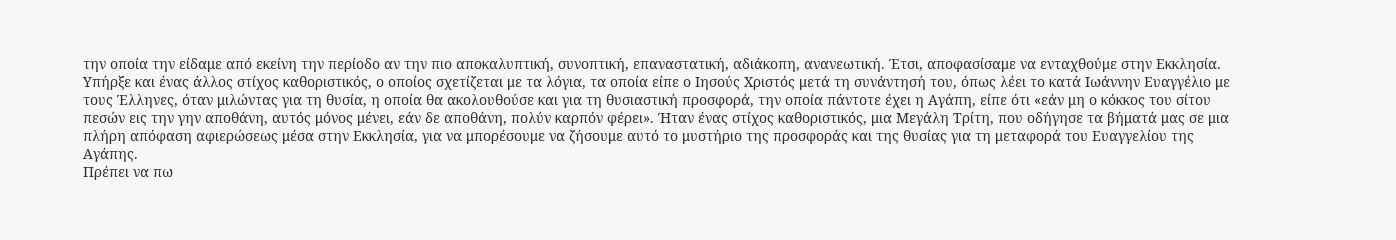την οποία την είδαμε από εκείνη την περίοδο αν την πιο αποκαλυπτική, συνοπτική, επαναστατική, αδιάκοπη, ανανεωτική. Έτσι, αποφασίσαμε να ενταχθούμε στην Εκκλησία. Υπήρξε και ένας άλλος στίχος καθοριστικός, ο οποίος σχετίζεται με τα λόγια, τα οποία είπε ο Ιησούς Χριστός μετά τη συνάντησή του, όπως λέει το κατά Ιωάννην Ευαγγέλιο με τους Έλληνες, όταν μιλώντας για τη θυσία, η οποία θα ακολουθούσε και για τη θυσιαστική προσφορά, την οποία πάντοτε έχει η Αγάπη, είπε ότι «εάν μη ο κόκκος του σίτου πεσών εις την γην αποθάνη, αυτός μόνος μένει, εάν δε αποθάνη, πολύν καρπόν φέρει». Ήταν ένας στίχος καθοριστικός, μια Μεγάλη Τρίτη, που οδήγησε τα βήματά μας σε μια πλήρη απόφαση αφιερώσεως μέσα στην Εκκλησία, για να μπορέσουμε να ζήσουμε αυτό το μυστήριο της προσφοράς και της θυσίας για τη μεταφορά του Ευαγγελίου της Αγάπης.
Πρέπει να πω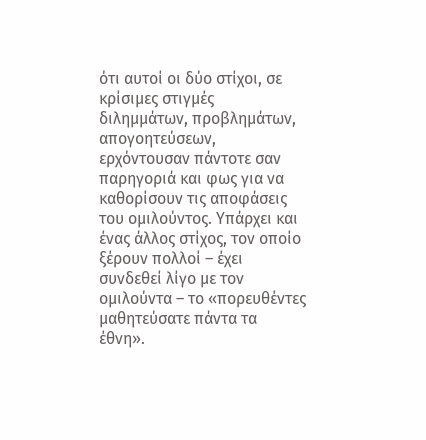ότι αυτοί οι δύο στίχοι, σε κρίσιμες στιγμές διλημμάτων, προβλημάτων, απογοητεύσεων, ερχόντουσαν πάντοτε σαν παρηγοριά και φως για να καθορίσουν τις αποφάσεις του ομιλούντος. Υπάρχει και ένας άλλος στίχος, τον οποίο ξέρουν πολλοί – έχει συνδεθεί λίγο με τον ομιλούντα – το «πορευθέντες μαθητεύσατε πάντα τα έθνη».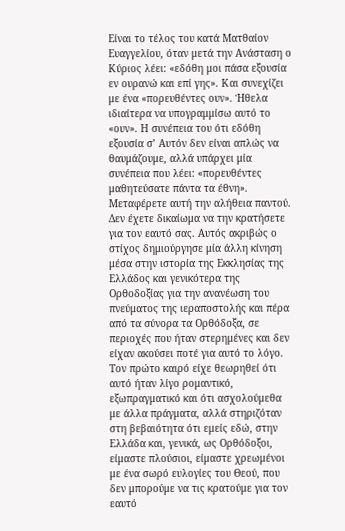Είναι το τέλος του κατά Ματθαίον Ευαγγελίου, όταν μετά την Ανάσταση ο Κύριος λέει: «εδόθη μοι πάσα εξουσία εν ουρανώ και επί γης». Και συνεχίζει με ένα «πορευθέντες ουν». Ήθελα ιδιαίτερα να υπογραμμίσω αυτό το «ουν». Η συνέπεια του ότι εδόθη εξουσία σ’ Αυτόν δεν είναι απλώς να θαυμάζουμε, αλλά υπάρχει μία συνέπεια που λέει: «πορευθέντες μαθητεύσατε πάντα τα έθνη». Μεταφέρετε αυτή την αλήθεια παντού. Δεν έχετε δικαίωμα να την κρατήσετε για τον εαυτό σας. Αυτός ακριβώς ο στίχος δημιούργησε μία άλλη κίνηση μέσα στην ιστορία της Εκκλησίας της Ελλάδος και γενικότερα της Ορθοδοξίας για την ανανέωση του πνεύματος της ιεραποστολής και πέρα από τα σύνορα τα Ορθόδοξα, σε περιοχές που ήταν στερημένες και δεν είχαν ακούσει ποτέ για αυτό το λόγο.
Τον πρώτο καιρό είχε θεωρηθεί ότι αυτό ήταν λίγο ρομαντικό, εξωπραγματικό και ότι ασχολούμεθα με άλλα πράγματα, αλλά στηριζόταν στη βεβαιότητα ότι εμείς εδώ, στην Ελλάδα και, γενικά, ως Ορθόδοξοι, είμαστε πλούσιοι, είμαστε χρεωμένοι με ένα σωρό ευλογίες του Θεού, που δεν μπορούμε να τις κρατούμε για τον εαυτό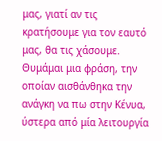μας, γιατί αν τις κρατήσουμε για τον εαυτό μας, θα τις χάσουμε. Θυμάμαι μια φράση, την οποίαν αισθάνθηκα την ανάγκη να πω στην Κένυα, ύστερα από μία λειτουργία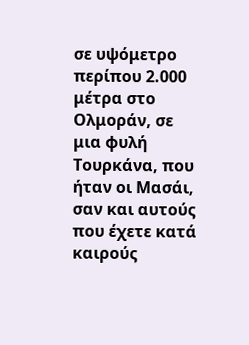σε υψόμετρο περίπου 2.000 μέτρα στο Ολμοράν, σε μια φυλή Τουρκάνα, που ήταν οι Μασάι, σαν και αυτούς που έχετε κατά καιρούς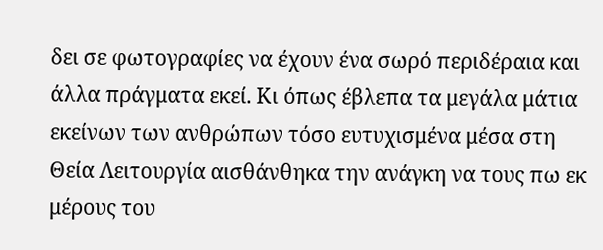δει σε φωτογραφίες να έχουν ένα σωρό περιδέραια και άλλα πράγματα εκεί. Κι όπως έβλεπα τα μεγάλα μάτια εκείνων των ανθρώπων τόσο ευτυχισμένα μέσα στη Θεία Λειτουργία αισθάνθηκα την ανάγκη να τους πω εκ μέρους του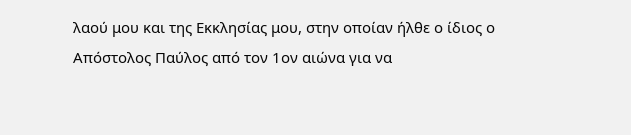λαού μου και της Εκκλησίας μου, στην οποίαν ήλθε ο ίδιος ο Απόστολος Παύλος από τον 1ον αιώνα για να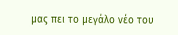μας πει το μεγάλο νέο του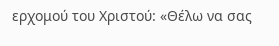ερχομού του Χριστού: «Θέλω να σας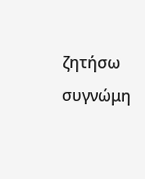ζητήσω συγνώμη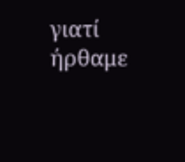γιατί ήρθαμε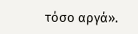τόσο αργά».